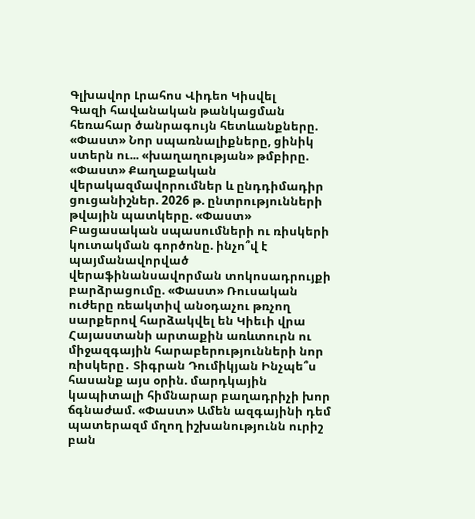Գլխավոր Լրահոս Վիդեո Կիսվել
Գազի հավանական թանկացման հեռահար ծանրագույն հետևանքները. «Փաստ» Նոր սպառնալիքները, ցինիկ ստերն ու... «խաղաղության» թմբիրը. «Փաստ» Քաղաքական վերակազմավորումներ և ընդդիմադիր ցուցանիշներ. 2026 թ. ընտրությունների թվային պատկերը. «Փաստ» Բացասական սպասումների ու ռիսկերի կուտակման գործոնը. ինչո՞վ է պայմանավորված վերաֆինանսավորման տոկոսադրույքի բարձրացումը. «Փաստ» Ռուսական ուժերը ռեակտիվ անօդաչու թռչող սարքերով հարձակվել են Կիեւի վրա Հայաստանի արտաքին առևտուրն ու միջազգային հարաբերությունների նոր ռիսկերը․ Տիգրան Դումիկյան Ինչպե՞ս հասանք այս օրին. մարդկային կապիտալի հիմնարար բաղադրիչի խոր ճգնաժամ. «Փաստ» Ամեն ազգայինի դեմ պատերազմ մղող իշխանությունն ուրիշ բան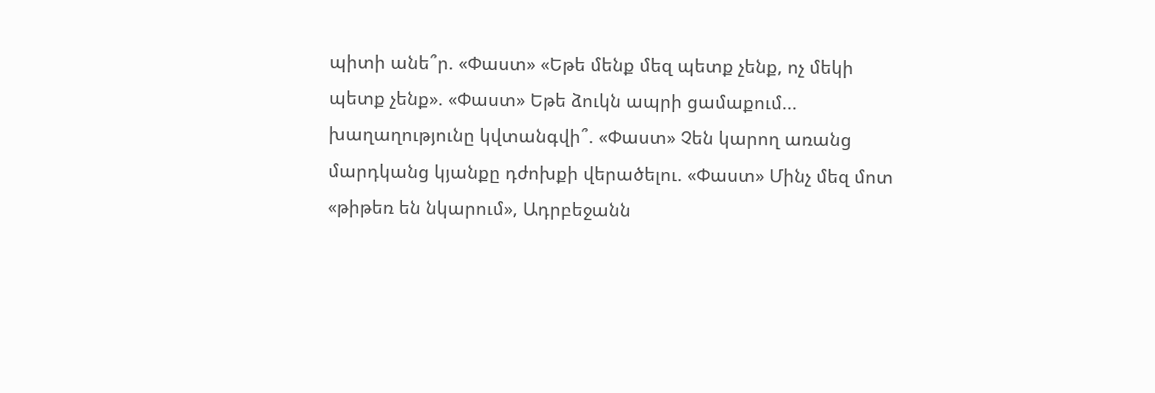պիտի անե՞ր. «Փաստ» «Եթե մենք մեզ պետք չենք, ոչ մեկի պետք չենք». «Փաստ» Եթե ձուկն ապրի ցամաքում... խաղաղությունը կվտանգվի՞. «Փաստ» Չեն կարող առանց մարդկանց կյանքը դժոխքի վերածելու. «Փաստ» Մինչ մեզ մոտ «թիթեռ են նկարում», Ադրբեջանն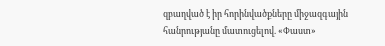զբաղված է իր հորինվածքները միջազգային հանրությանը մատուցելով. «Փաստ»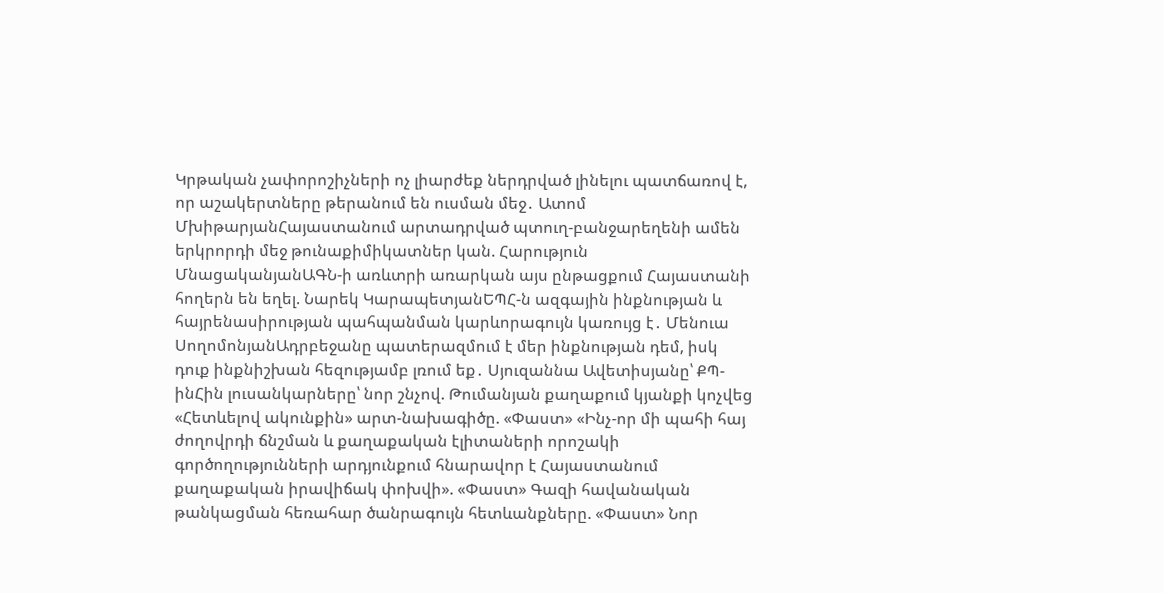Կրթական չափորոշիչների ոչ լիարժեք ներդրված լինելու պատճառով է, որ աշակերտները թերանում են ուսման մեջ․ Ատոմ ՄխիթարյանՀայաստանում արտադրված պտուղ-բանջարեղենի ամեն երկրորդի մեջ թունաքիմիկատներ կան. Հարություն ՄնացականյանԱԳՆ-ի առևտրի առարկան այս ընթացքում Հայաստանի հողերն են եղել. Նարեկ ԿարապետյանԵՊՀ-ն ազգային ինքնության և հայրենասիրության պահպանման կարևորագույն կառույց է․ Մենուա ՍողոմոնյանԱդրբեջանը պատերազմում է մեր ինքնության դեմ, իսկ դուք ինքնիշխան հեզությամբ լռում եք․ Սյուզաննա Ավետիսյանը՝ ՔՊ-ինՀին լուսանկարները՝ նոր շնչով. Թումանյան քաղաքում կյանքի կոչվեց «Հետևելով ակունքին» արտ-նախագիծը. «Փաստ» «Ինչ-որ մի պահի հայ ժողովրդի ճնշման և քաղաքական էլիտաների որոշակի գործողությունների արդյունքում հնարավոր է Հայաստանում քաղաքական իրավիճակ փոխվի». «Փաստ» Գազի հավանական թանկացման հեռահար ծանրագույն հետևանքները. «Փաստ» Նոր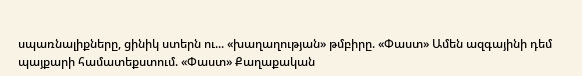սպառնալիքները, ցինիկ ստերն ու... «խաղաղության» թմբիրը. «Փաստ» Ամեն ազգայինի դեմ պայքարի համատեքստում. «Փաստ» Քաղաքական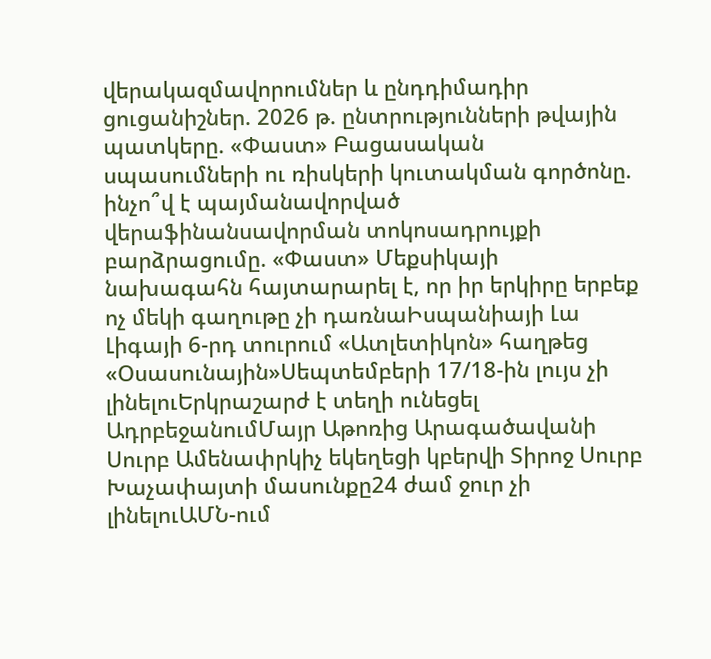վերակազմավորումներ և ընդդիմադիր ցուցանիշներ. 2026 թ. ընտրությունների թվային պատկերը. «Փաստ» Բացասական սպասումների ու ռիսկերի կուտակման գործոնը. ինչո՞վ է պայմանավորված վերաֆինանսավորման տոկոսադրույքի բարձրացումը. «Փաստ» Մեքսիկայի նախագահն հայտարարել է, որ իր երկիրը երբեք ոչ մեկի գաղութը չի դառնաԻսպանիայի Լա Լիգայի 6-րդ տուրում «Ատլետիկոն» հաղթեց «Օսասունային»Սեպտեմբերի 17/18-ին լույս չի լինելուԵրկրաշարժ է տեղի ունեցել ԱդրբեջանումՄայր Աթոռից Արագածավանի Սուրբ Ամենափրկիչ եկեղեցի կբերվի Տիրոջ Սուրբ Խաչափայտի մասունքը24 ժամ ջուր չի լինելուԱՄՆ-ում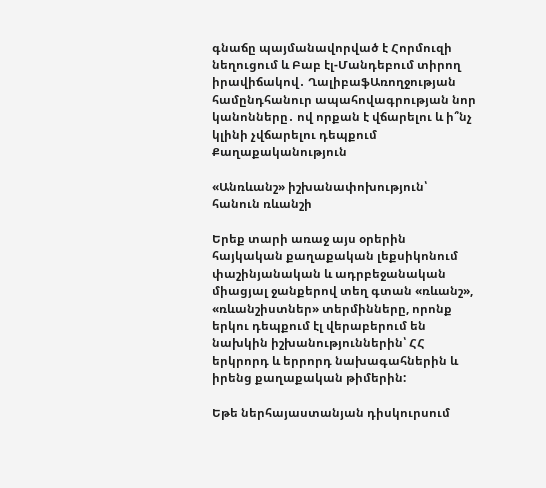գնաճը պայմանավորված է Հորմուզի նեղուցում և Բաբ էլ-Մանդեբում տիրող իրավիճակով․ ՂալիբաֆԱռողջության համընդհանուր ապահովագրության նոր կանոնները․ ով որքան է վճարելու և ի՞նչ կլինի չվճարելու դեպքում
Քաղաքականություն

«Անռևանշ» իշխանափոխություն՝ հանուն ռևանշի

Երեք տարի առաջ այս օրերին հայկական քաղաքական լեքսիկոնում փաշինյանական և ադրբեջանական միացյալ ջանքերով տեղ գտան «ռևանշ», «ռևանշիստներ» տերմինները, որոնք երկու դեպքում էլ վերաբերում են նախկին իշխանություններին՝ ՀՀ երկրորդ և երրորդ նախագահներին և իրենց քաղաքական թիմերին:

Եթե ներհայաստանյան դիսկուրսում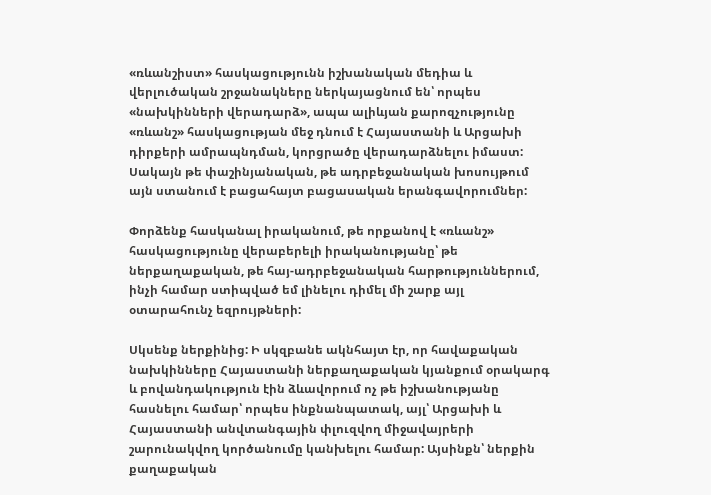«ռևանշիստ» հասկացությունն իշխանական մեդիա և վերլուծական շրջանակները ներկայացնում են՝ որպես «նախկինների վերադարձ», ապա ալիևյան քարոզչությունը «ռևանշ» հասկացության մեջ դնում է Հայաստանի և Արցախի դիրքերի ամրապնդման, կորցրածը վերադարձնելու իմաստ: Սակայն թե փաշինյանական, թե ադրբեջանական խոսույթում այն ստանում է բացահայտ բացասական երանգավորումներ:

Փորձենք հասկանալ իրականում, թե որքանով է «ռևանշ» հասկացությունը վերաբերելի իրականությանը՝ թե ներքաղաքական, թե հայ-ադրբեջանական հարթություններում, ինչի համար ստիպված եմ լինելու դիմել մի շարք այլ օտարահունչ եզրույթների:

Սկսենք ներքինից: Ի սկզբանե ակնհայտ էր, որ հավաքական նախկինները Հայաստանի ներքաղաքական կյանքում օրակարգ և բովանդակություն էին ձևավորում ոչ թե իշխանությանը հասնելու համար՝ որպես ինքնանպատակ, այլ՝ Արցախի և Հայաստանի անվտանգային փլուզվող միջավայրերի շարունակվող կործանումը կանխելու համար: Այսինքն՝ ներքին քաղաքական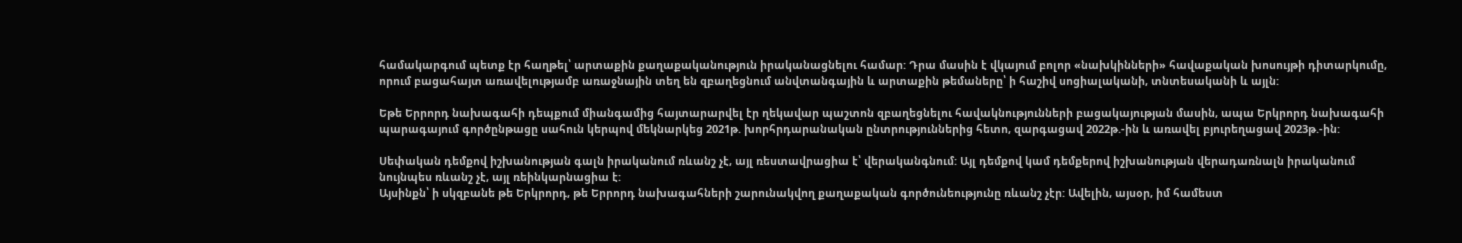համակարգում պետք էր հաղթել՝ արտաքին քաղաքականություն իրականացնելու համար: Դրա մասին է վկայում բոլոր «նախկինների» հավաքական խոսույթի դիտարկումը, որում բացահայտ առավելությամբ առաջնային տեղ են զբաղեցնում անվտանգային և արտաքին թեմաները՝ ի հաշիվ սոցիալականի, տնտեսականի և այլն:

Եթե Երրորդ նախագահի դեպքում միանգամից հայտարարվել էր ղեկավար պաշտոն զբաղեցնելու հավակնությունների բացակայության մասին, ապա Երկրորդ նախագահի պարագայում գործընթացը սահուն կերպով մեկնարկեց 2021թ. խորհրդարանական ընտրություններից հետո, զարգացավ 2022թ.-ին և առավել բյուրեղացավ 2023թ.-ին:

Սեփական դեմքով իշխանության գալն իրականում ռևանշ չէ, այլ ռեստավրացիա է՝ վերականգնում: Այլ դեմքով կամ դեմքերով իշխանության վերադառնալն իրականում նույնպես ռևանշ չէ, այլ ռեինկարնացիա է:
Այսինքն՝ ի սկզբանե թե Երկրորդ, թե Երրորդ նախագահների շարունակվող քաղաքական գործունեությունը ռևանշ չէր: Ավելին, այսօր, իմ համեստ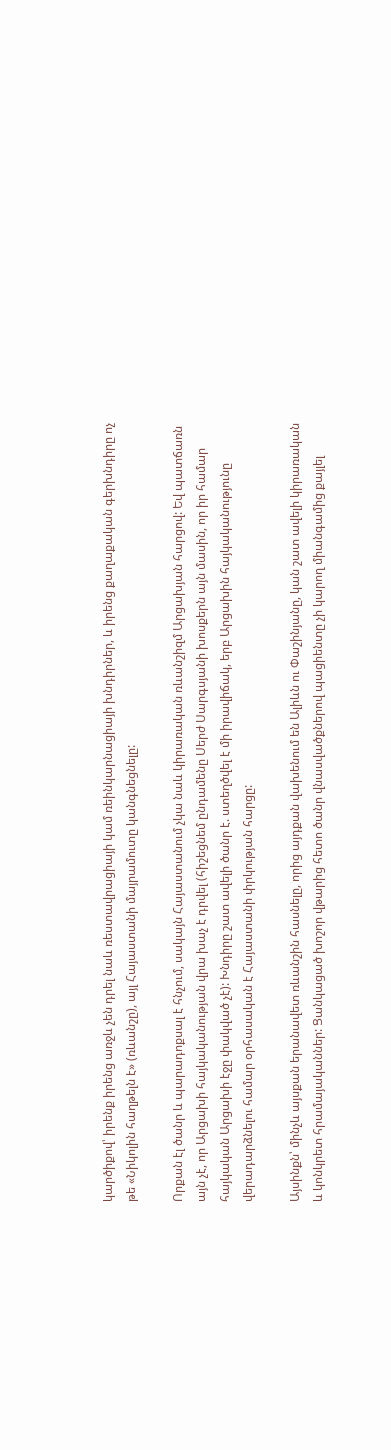կարծիքով՝ իրենք իրենց առջև չեն դրել նաև ռեստավրացիայի կամ ռեինկարնացիայի խնդիրներ, և իրենց քաղաքական գերխնդիրը ոչ թե «Նիկոլին հաղթելն է» (ռևանշը), այլ Հայաստանի մայրամուտը կանգնեցնելը:

Որքան էլ ծանր և պարադոքսալ է հնչում, սակայն Հայաստանում չկա նաև կիրառական ռևանշիզմ Արցախյան հարցով: Եվ պատճառն այն չէ, որ Արցախի հայկականության վրա խաչ է դրվել (հիշեցնեմ ընդամենը Սերժ Սարգսյանի խոսքերն այն մասին, որ իր համար հայկական Արցախի էջը փակված չէ): Խնդիրը շատ ավելի ծանր է. ստեղծվել է մի իրավիճակ, երբ Արցախին հայկականությունը վերադարձնելու համար օրհասական է Հայաստանի փրկության հարցը:

Այսինքն՝ մինչև այսքան երանավետ ռևանշին հասնելը, որից այդքան վախենում են Ալիևն ու Փաշինյանը, կան շատ ավելի կիրառական և կոնկրետ հրամայականներ: Ցանկացած խոշոր վթարից հետո ծանր վնասվածքներով պացիենտը չի կարող միանգամից քայլել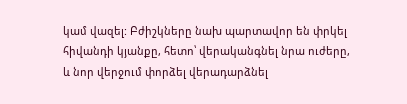կամ վազել: Բժիշկները նախ պարտավոր են փրկել հիվանդի կյանքը, հետո՝ վերականգնել նրա ուժերը, և նոր վերջում փորձել վերադարձնել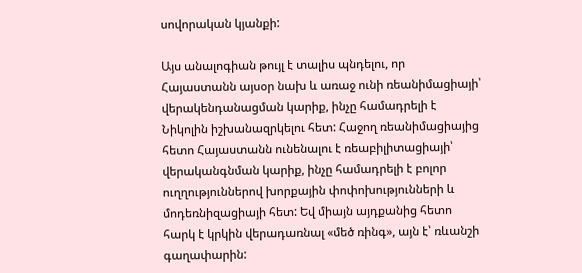սովորական կյանքի:

Այս անալոգիան թույլ է տալիս պնդելու, որ Հայաստանն այսօր նախ և առաջ ունի ռեանիմացիայի՝ վերակենդանացման կարիք, ինչը համադրելի է Նիկոլին իշխանազրկելու հետ: Հաջող ռեանիմացիայից հետո Հայաստանն ունենալու է ռեաբիլիտացիայի՝ վերականգնման կարիք, ինչը համադրելի է բոլոր ուղղություններով խորքային փոփոխությունների և մոդեռնիզացիայի հետ: Եվ միայն այդքանից հետո հարկ է կրկին վերադառնալ «մեծ ռինգ», այն է՝ ռևանշի գաղափարին: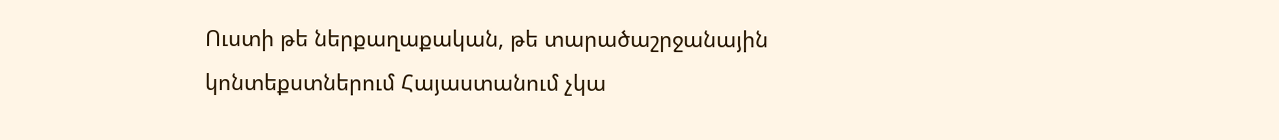Ուստի թե ներքաղաքական, թե տարածաշրջանային կոնտեքստներում Հայաստանում չկա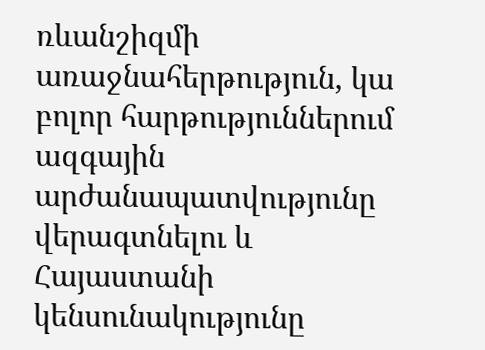ռևանշիզմի առաջնահերթություն, կա բոլոր հարթություններում ազգային արժանապատվությունը վերագտնելու և Հայաստանի կենսունակությունը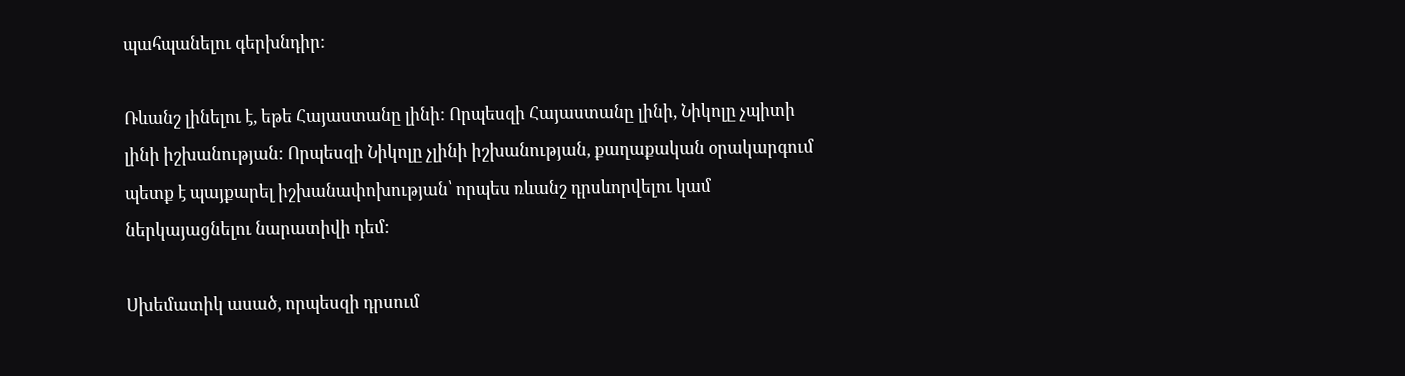պահպանելու գերխնդիր:

Ռևանշ լինելու է, եթե Հայաստանը լինի: Որպեսզի Հայաստանը լինի, Նիկոլը չպիտի լինի իշխանության: Որպեսզի Նիկոլը չլինի իշխանության, քաղաքական օրակարգում պետք է պայքարել իշխանափոխության՝ որպես ռևանշ դրսևորվելու կամ ներկայացնելու նարատիվի դեմ:

Սխեմատիկ ասած, որպեսզի դրսում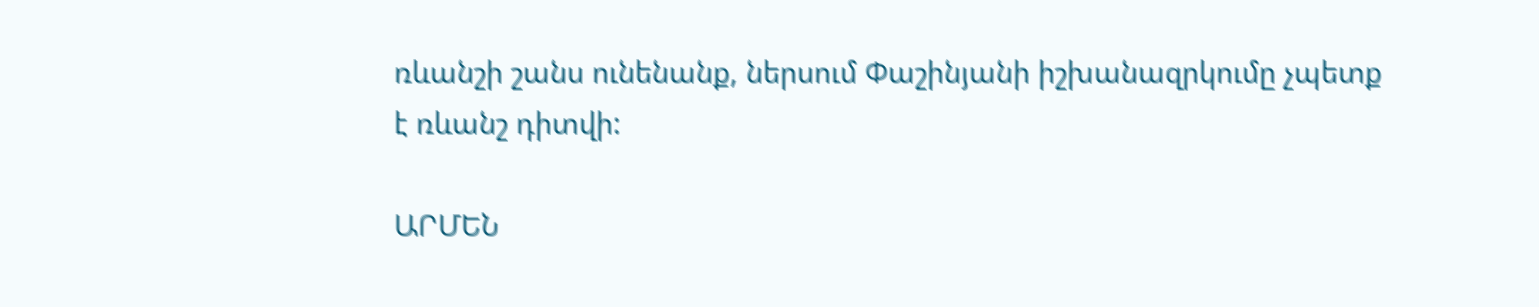ռևանշի շանս ունենանք, ներսում Փաշինյանի իշխանազրկումը չպետք է ռևանշ դիտվի:

ԱՐՄԵՆ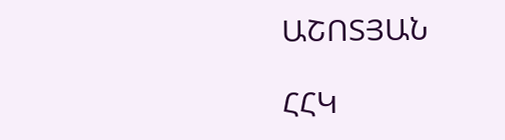ԱՇՈՏՅԱՆ

ՀՀԿ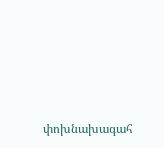փոխնախագահ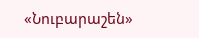«Նուբարաշեն»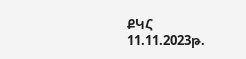ՔԿՀ
11.11.2023թ.